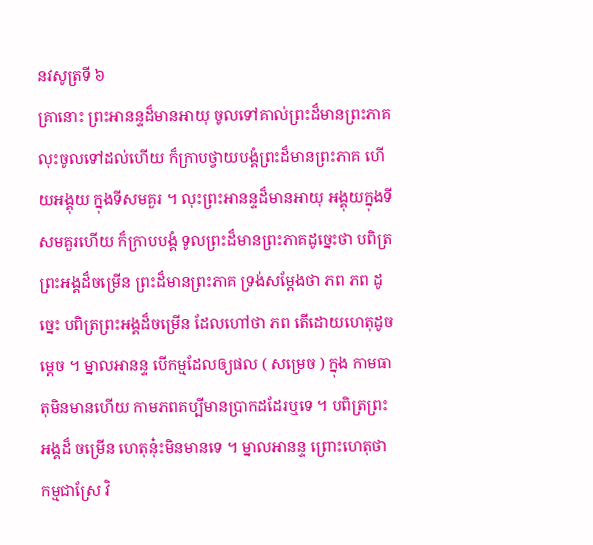នវសូត្រទី ៦
គ្រានោះ ព្រះអានន្ទដ៏មានអាយុ ចូលទៅគាល់ព្រះដ៏មានព្រះភាគ លុះចូលទៅដល់ហើយ ក៏ក្រាបថ្វាយបង្គំព្រះដ៏មានព្រះភាគ ហើយអង្គុយ ក្នុងទីសមគួរ ។ លុះព្រះអានន្ទដ៏មានអាយុ អង្គុយក្នុងទីសមគួរហើយ ក៏ក្រាបបង្គំ ទូលព្រះដ៏មានព្រះភាគដូច្នេះថា បពិត្រព្រះអង្គដ៏ចម្រើន ព្រះដ៏មានព្រះភាគ ទ្រង់សម្តែងថា ភព ភព ដូច្នេះ បពិត្រព្រះអង្គដ៏ចម្រើន ដែលហៅថា ភព តើដោយហេតុដូចម្តេច ។ ម្នាលអានន្ទ បើកម្មដែលឲ្យផល ( សម្រេច ) ក្នុង កាមធាតុមិនមានហើយ កាមភពគប្បីមានប្រាកដដែរឬទេ ។ បពិត្រព្រះអង្គដ៏ ចម្រើន ហេតុនុ៎ះមិនមានទេ ។ ម្នាលអានន្ទ ព្រោះហេតុថា កម្មជាស្រែ វិ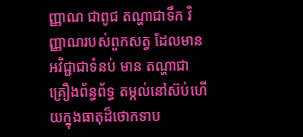ញ្ញាណ ជាពូជ តណ្ហាជាទឹក វិញ្ញាណរបស់ពួកសត្វ ដែលមានអវិជ្ជាជាទំនប់ មាន តណ្ហាជាគ្រឿងព័ន្ធព័ទ្ធ តម្កល់នៅស៊ប់ហើយក្នុងធាតុដ៏ថោកទាប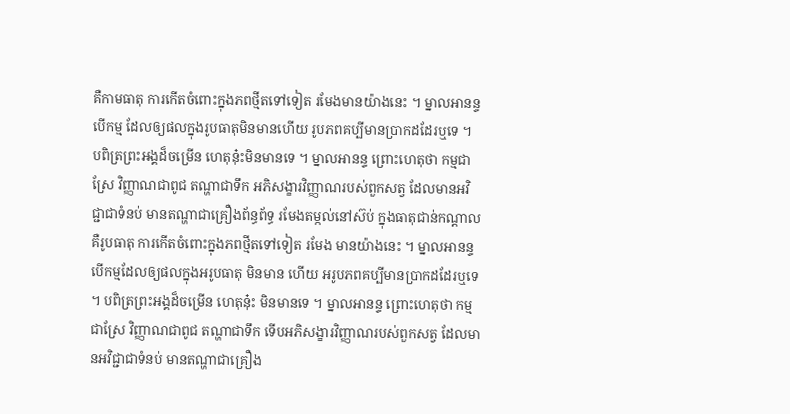គឺកាមធាតុ ការកើតចំពោះក្នុងភពថ្មីតទៅទៀត រមែងមានយ៉ាងនេះ ។ ម្នាលអានន្ទ បើកម្ម ដែលឲ្យផលក្នុងរូបធាតុមិនមានហើយ រូបភពគប្បីមានប្រាកដដែរឬទេ ។ បពិត្រព្រះអង្គដ៏ចម្រើន ហេតុនុ៎ះមិនមានទេ ។ ម្នាលអានន្ទ ព្រោះហេតុថា កម្មជាស្រែ វិញ្ញាណជាពូជ តណ្ហាជាទឹក អភិសង្ខារវិញ្ញាណរបស់ពួកសត្វ ដែលមានអវិជ្ជាជាទំនប់ មានតណ្ហាជាគ្រឿងព័ន្ធព័ទ្ធ រមែងតម្កល់នៅស៊ប់ ក្នុងធាតុជាន់កណ្តាល គឺរូបធាតុ ការកើតចំពោះក្នុងភពថ្មីតទៅទៀត រមែង មានយ៉ាងនេះ ។ ម្នាលអានន្ទ បើកម្មដែលឲ្យផលក្នុងអរូបធាតុ មិនមាន ហើយ អរូបភពគប្បីមានប្រាកដដែរឬទេ ។ បពិត្រព្រះអង្គដ៏ចម្រើន ហេតុនុ៎ះ មិនមានទេ ។ ម្នាលអានន្ទ ព្រោះហេតុថា កម្មជាស្រែ វិញ្ញាណជាពូជ តណ្ហាជាទឹក ទើបអភិសង្ខារវិញ្ញាណរបស់ពួកសត្វ ដែលមានអវិជ្ជាជាទំនប់ មានតណ្ហាជាគ្រឿង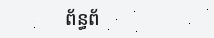ព័ន្ធព័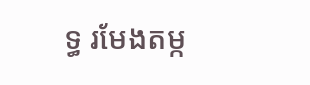ទ្ធ រមែងតម្ក